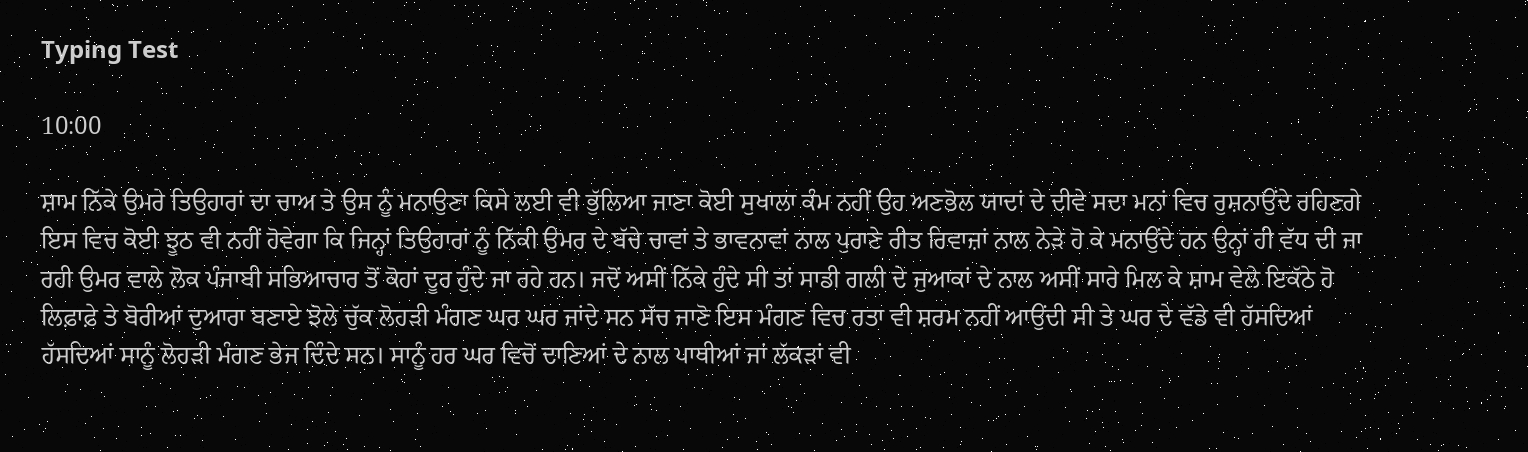Typing Test

10:00

ਸ਼ਾਮ ਨਿੱਕੇ ਉਮਰੇ ਤਿਉਹਾਰਾਂ ਦਾ ਚਾਅ ਤੇ ਉਸ ਨੂੰ ਮਨਾਉਣਾ ਕਿਸੇ ਲਈ ਵੀ ਭੁੱਲਿਆ ਜਾਣਾ ਕੋਈ ਸੁਖਾਲਾ ਕੰਮ ਨਹੀਂ ਉਹ ਅਣਭੋਲ ਯਾਦਾਂ ਦੇ ਦੀਵੇ ਸਦਾ ਮਨਾਂ ਵਿਚ ਰੁਸ਼ਨਾਉਂਦੇ ਰਹਿਣਗੇ ਇਸ ਵਿਚ ਕੋਈ ਝੂਠ ਵੀ ਨਹੀਂ ਹੋਵੇਗਾ ਕਿ ਜਿਨ੍ਹਾਂ ਤਿਉਹਾਰਾਂ ਨੂੰ ਨਿੱਕੀ ਉਮਰ ਦੇ ਬੱਚੇ ਚਾਵਾਂ ਤੇ ਭਾਵਨਾਵਾਂ ਨਾਲ ਪੁਰਾਣੇ ਰੀਤ ਰਿਵਾਜ਼ਾਂ ਨਾਲ ਨੇੜੇ ਹੋ ਕੇ ਮਨਾਉਂਦੇ ਹਨ ਉਨ੍ਹਾਂ ਹੀ ਵੱਧ ਦੀ ਜਾ ਰਹੀ ਉਮਰ ਵਾਲੇ ਲੋਕ ਪੰਜਾਬੀ ਸਭਿਆਚਾਰ ਤੋਂ ਕੋਹਾਂ ਦੂਰ ਹੁੰਦੇ ਜਾ ਰਹੇ ਹਨ। ਜਦੋਂ ਅਸੀਂ ਨਿੱਕੇ ਹੁੰਦੇ ਸੀ ਤਾਂ ਸਾਡੀ ਗਲੀ ਦੇ ਜੁਆਕਾਂ ਦੇ ਨਾਲ ਅਸੀਂ ਸਾਰੇ ਮਿਲ ਕੇ ਸ਼ਾਮ ਵੇਲੇ ਇਕੱਠੇ ਹੋ ਲਿਫ਼ਾਫ਼ੇ ਤੇ ਬੋਰੀਆਂ ਦੁਆਰਾ ਬਣਾਏ ਝੋਲੇ ਚੁੱਕ ਲੋਹੜੀ ਮੰਗਣ ਘਰ ਘਰ ਜਾਂਦੇ ਸਨ ਸੱਚ ਜਾਣੋ ਇਸ ਮੰਗਣ ਵਿਚ ਰਤਾ ਵੀ ਸ਼ਰਮ ਨਹੀਂ ਆਉਂਦੀ ਸੀ ਤੇ ਘਰ ਦੇ ਵੱਡੇ ਵੀ ਹੱਸਦਿਆਂ ਹੱਸਦਿਆਂ ਸਾਨੂੰ ਲੋਹੜੀ ਮੰਗਣ ਭੇਜ ਦਿੰਦੇ ਸਨ। ਸਾਨੂੰ ਹਰ ਘਰ ਵਿਚੋਂ ਦਾਣਿਆਂ ਦੇ ਨਾਲ ਪਾਥੀਆਂ ਜਾਂ ਲੱਕੜਾਂ ਵੀ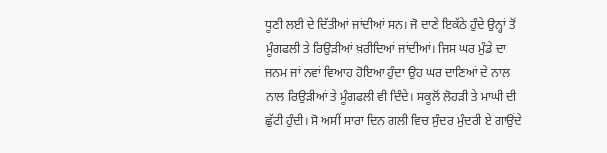ਧੂਣੀ ਲਈ ਦੇ ਦਿੱਤੀਆਂ ਜਾਂਦੀਆਂ ਸਨ। ਜੋ ਦਾਣੇ ਇਕੱਠੇ ਹੁੰਦੇ ਉਨ੍ਹਾਂ ਤੋਂ ਮੂੰਗਫਲੀ ਤੇ ਰਿਉੜੀਆਂ ਖ਼ਰੀਦਿਆਂ ਜਾਂਦੀਆਂ। ਜਿਸ ਘਰ ਮੁੰਡੇ ਦਾ ਜਨਮ ਜਾਂ ਨਵਾਂ ਵਿਆਹ ਹੋਇਆ ਹੁੰਦਾ ਉਹ ਘਰ ਦਾਣਿਆਂ ਦੇ ਨਾਲ ਨਾਲ ਰਿਉੜੀਆਂ ਤੇ ਮੂੰਗਫਲੀ ਵੀ ਦਿੰਦੇ। ਸਕੂਲੋਂ ਲੋਹੜੀ ਤੇ ਮਾਘੀ ਦੀ ਛੁੱਟੀ ਹੁੰਦੀ। ਸੋ ਅਸੀਂ ਸਾਰਾ ਦਿਨ ਗਲੀ ਵਿਚ ਸੁੰਦਰ ਮੁੰਦਰੀ ਏ ਗਾਉਂਦੇ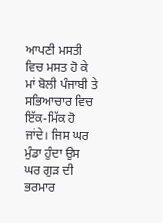ਆਪਣੀ ਮਸਤੀ ਵਿਚ ਮਸਤ ਹੋ ਕੇ ਮਾਂ ਬੋਲੀ ਪੰਜਾਬੀ ਤੇ ਸਭਿਆਚਾਰ ਵਿਚ ਇੱਕ-ਮਿੱਕ ਹੋ ਜਾਂਦੇ। ਜਿਸ ਘਰ ਮੁੰਡਾ ਹੁੰਦਾ ਉਸ ਘਰ ਗੁੜ ਦੀ ਭਰਮਾਰ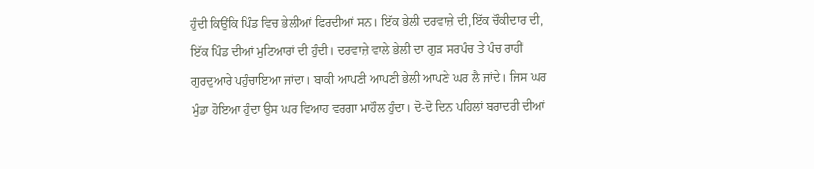ਹੁੰਦੀ ਕਿਉਂਕਿ ਪਿੰਡ ਵਿਚ ਭੇਲੀਆਂ ਫਿਰਦੀਆਂ ਸਨ। ਇੱਕ ਭੇਲੀ ਦਰਵਾਜ਼ੇ ਦੀ,ਇੱਕ ਚੌਕੀਦਾਰ ਦੀ, ਇੱਕ ਪਿੰਡ ਦੀਆਂ ਮੁਟਿਆਰਾਂ ਦੀ ਹੁੰਦੀ। ਦਰਵਾਜ਼ੇ ਵਾਲੇ ਭੇਲੀ ਦਾ ਗੁੜ ਸਰਪੰਚ ਤੇ ਪੰਚ ਰਾਹੀਂ ਗੁਰਦੁਆਰੇ ਪਹੁੰਚਾਇਆ ਜਾਂਦਾ। ਬਾਕੀ ਆਪਣੀ ਆਪਣੀ ਭੇਲੀ ਆਪਣੇ ਘਰ ਲੈ ਜਾਂਦੇ। ਜਿਸ ਘਰ ਮੁੰਡਾ ਹੋਇਆ ਹੁੰਦਾ ਉਸ ਘਰ ਵਿਆਹ ਵਰਗਾ ਮਾਹੌਲ ਹੁੰਦਾ। ਦੋ-ਦੋ ਦਿਨ ਪਹਿਲਾਂ ਬਰਾਦਰੀ ਦੀਆਂ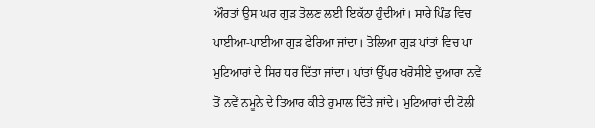ਔਰਤਾਂ ਉਸ ਘਰ ਗੁੜ ਤੋਲਣ ਲਈ ਇਕੱਠਾ ਹੁੰਦੀਆਂ। ਸਾਰੇ ਪਿੰਡ ਵਿਚ ਪਾਈਆ-ਪਾਈਆ ਗੁੜ ਫੇਰਿਆ ਜਾਂਦਾ। ਤੋਲਿਆ ਗੁੜ ਪਾਂਤਾਂ ਵਿਚ ਪਾ ਮੁਟਿਆਰਾਂ ਦੇ ਸਿਰ ਧਰ ਦਿੱਤਾ ਜਾਂਦਾ। ਪਾਂਤਾਂ ਉੱਪਰ ਖਰੋਸੀਏ ਦੁਆਰਾ ਨਵੇਂ ਤੋਂ ਨਵੇਂ ਨਮੂਨੇ ਦੇ ਤਿਆਰ ਕੀਤੇ ਰੁਮਾਲ ਦਿੱਤੇ ਜਾਂਦੇ। ਮੁਟਿਆਰਾਂ ਦੀ ਟੋਲੀ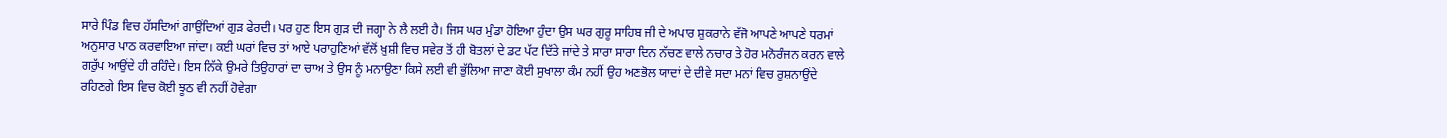ਸਾਰੇ ਪਿੰਡ ਵਿਚ ਹੱਸਦਿਆਂ ਗਾਉਂਦਿਆਂ ਗੁੜ ਫੇਰਦੀ। ਪਰ ਹੁਣ ਇਸ ਗੁੜ ਦੀ ਜਗ੍ਹਾ ਨੇ ਲੈ ਲਈ ਹੈ। ਜਿਸ ਘਰ ਮੁੰਡਾ ਹੋਇਆ ਹੁੰਦਾ ਉਸ ਘਰ ਗੁਰੂ ਸਾਹਿਬ ਜੀ ਦੇ ਅਪਾਰ ਸ਼ੁਕਰਾਨੇ ਵੱਜੋ ਆਪਣੇ ਆਪਣੇ ਧਰਮਾਂ ਅਨੁਸਾਰ ਪਾਠ ਕਰਵਾਇਆ ਜਾਂਦਾ। ਕਈ ਘਰਾਂ ਵਿਚ ਤਾਂ ਆਏ ਪਰਾਹੁਣਿਆਂ ਵੱਲੋਂ ਖ਼ੁਸ਼ੀ ਵਿਚ ਸਵੇਰ ਤੋਂ ਹੀ ਬੋਤਲਾਂ ਦੇ ਡਟ ਪੱਟ ਦਿੱਤੇ ਜਾਂਦੇ ਤੇ ਸਾਰਾ ਸਾਰਾ ਦਿਨ ਨੱਚਣ ਵਾਲੇ ਨਚਾਰ ਤੇ ਹੋਰ ਮਨੋਰੰਜਨ ਕਰਨ ਵਾਲੇ ਗਰੁੱਪ ਆਉਂਦੇ ਹੀ ਰਹਿੰਦੇ। ਇਸ ਨਿੱਕੇ ਉਮਰੇ ਤਿਉਹਾਰਾਂ ਦਾ ਚਾਅ ਤੇ ਉਸ ਨੂੰ ਮਨਾਉਣਾ ਕਿਸੇ ਲਈ ਵੀ ਭੁੱਲਿਆ ਜਾਣਾ ਕੋਈ ਸੁਖਾਲਾ ਕੰਮ ਨਹੀਂ ਉਹ ਅਣਭੋਲ ਯਾਦਾਂ ਦੇ ਦੀਵੇ ਸਦਾ ਮਨਾਂ ਵਿਚ ਰੁਸ਼ਨਾਉਂਦੇ ਰਹਿਣਗੇ ਇਸ ਵਿਚ ਕੋਈ ਝੂਠ ਵੀ ਨਹੀਂ ਹੋਵੇਗਾ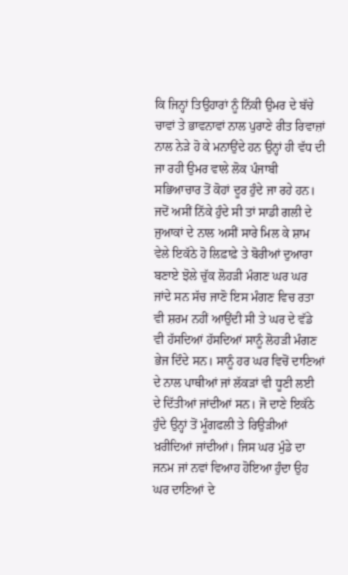ਕਿ ਜਿਨ੍ਹਾਂ ਤਿਉਹਾਰਾਂ ਨੂੰ ਨਿੱਕੀ ਉਮਰ ਦੇ ਬੱਚੇ ਚਾਵਾਂ ਤੇ ਭਾਵਨਾਵਾਂ ਨਾਲ ਪੁਰਾਣੇ ਰੀਤ ਰਿਵਾਜ਼ਾਂ ਨਾਲ ਨੇੜੇ ਹੋ ਕੇ ਮਨਾਉਂਦੇ ਹਨ ਉਨ੍ਹਾਂ ਹੀ ਵੱਧ ਦੀ ਜਾ ਰਹੀ ਉਮਰ ਵਾਲੇ ਲੋਕ ਪੰਜਾਬੀ ਸਭਿਆਚਾਰ ਤੋਂ ਕੋਹਾਂ ਦੂਰ ਹੁੰਦੇ ਜਾ ਰਹੇ ਹਨ। ਜਦੋਂ ਅਸੀਂ ਨਿੱਕੇ ਹੁੰਦੇ ਸੀ ਤਾਂ ਸਾਡੀ ਗਲੀ ਦੇ ਜੁਆਕਾਂ ਦੇ ਨਾਲ ਅਸੀਂ ਸਾਰੇ ਮਿਲ ਕੇ ਸ਼ਾਮ ਵੇਲੇ ਇਕੱਠੇ ਹੋ ਲਿਫ਼ਾਫ਼ੇ ਤੇ ਬੋਰੀਆਂ ਦੁਆਰਾ ਬਣਾਏ ਝੋਲੇ ਚੁੱਕ ਲੋਹੜੀ ਮੰਗਣ ਘਰ ਘਰ ਜਾਂਦੇ ਸਨ ਸੱਚ ਜਾਣੋ ਇਸ ਮੰਗਣ ਵਿਚ ਰਤਾ ਵੀ ਸ਼ਰਮ ਨਹੀਂ ਆਉਂਦੀ ਸੀ ਤੇ ਘਰ ਦੇ ਵੱਡੇ ਵੀ ਹੱਸਦਿਆਂ ਹੱਸਦਿਆਂ ਸਾਨੂੰ ਲੋਹੜੀ ਮੰਗਣ ਭੇਜ ਦਿੰਦੇ ਸਨ। ਸਾਨੂੰ ਹਰ ਘਰ ਵਿਚੋਂ ਦਾਣਿਆਂ ਦੇ ਨਾਲ ਪਾਥੀਆਂ ਜਾਂ ਲੱਕੜਾਂ ਵੀ ਧੂਣੀ ਲਈ ਦੇ ਦਿੱਤੀਆਂ ਜਾਂਦੀਆਂ ਸਨ। ਜੋ ਦਾਣੇ ਇਕੱਠੇ ਹੁੰਦੇ ਉਨ੍ਹਾਂ ਤੋਂ ਮੂੰਗਫਲੀ ਤੇ ਰਿਉੜੀਆਂ ਖ਼ਰੀਦਿਆਂ ਜਾਂਦੀਆਂ। ਜਿਸ ਘਰ ਮੁੰਡੇ ਦਾ ਜਨਮ ਜਾਂ ਨਵਾਂ ਵਿਆਹ ਹੋਇਆ ਹੁੰਦਾ ਉਹ ਘਰ ਦਾਣਿਆਂ ਦੇ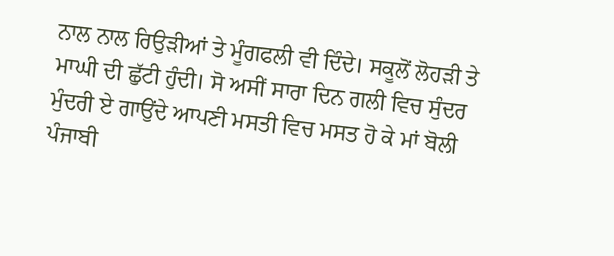ਨਾਲ ਨਾਲ ਰਿਉੜੀਆਂ ਤੇ ਮੂੰਗਫਲੀ ਵੀ ਦਿੰਦੇ। ਸਕੂਲੋਂ ਲੋਹੜੀ ਤੇ ਮਾਘੀ ਦੀ ਛੁੱਟੀ ਹੁੰਦੀ। ਸੋ ਅਸੀਂ ਸਾਰਾ ਦਿਨ ਗਲੀ ਵਿਚ ਸੁੰਦਰ ਮੁੰਦਰੀ ਏ ਗਾਉਂਦੇ ਆਪਣੀ ਮਸਤੀ ਵਿਚ ਮਸਤ ਹੋ ਕੇ ਮਾਂ ਬੋਲੀ ਪੰਜਾਬੀ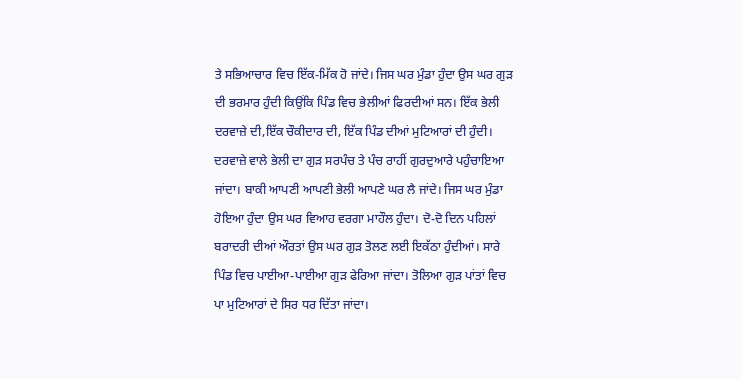ਤੇ ਸਭਿਆਚਾਰ ਵਿਚ ਇੱਕ-ਮਿੱਕ ਹੋ ਜਾਂਦੇ। ਜਿਸ ਘਰ ਮੁੰਡਾ ਹੁੰਦਾ ਉਸ ਘਰ ਗੁੜ ਦੀ ਭਰਮਾਰ ਹੁੰਦੀ ਕਿਉਂਕਿ ਪਿੰਡ ਵਿਚ ਭੇਲੀਆਂ ਫਿਰਦੀਆਂ ਸਨ। ਇੱਕ ਭੇਲੀ ਦਰਵਾਜ਼ੇ ਦੀ,ਇੱਕ ਚੌਕੀਦਾਰ ਦੀ, ਇੱਕ ਪਿੰਡ ਦੀਆਂ ਮੁਟਿਆਰਾਂ ਦੀ ਹੁੰਦੀ। ਦਰਵਾਜ਼ੇ ਵਾਲੇ ਭੇਲੀ ਦਾ ਗੁੜ ਸਰਪੰਚ ਤੇ ਪੰਚ ਰਾਹੀਂ ਗੁਰਦੁਆਰੇ ਪਹੁੰਚਾਇਆ ਜਾਂਦਾ। ਬਾਕੀ ਆਪਣੀ ਆਪਣੀ ਭੇਲੀ ਆਪਣੇ ਘਰ ਲੈ ਜਾਂਦੇ। ਜਿਸ ਘਰ ਮੁੰਡਾ ਹੋਇਆ ਹੁੰਦਾ ਉਸ ਘਰ ਵਿਆਹ ਵਰਗਾ ਮਾਹੌਲ ਹੁੰਦਾ। ਦੋ-ਦੋ ਦਿਨ ਪਹਿਲਾਂ ਬਰਾਦਰੀ ਦੀਆਂ ਔਰਤਾਂ ਉਸ ਘਰ ਗੁੜ ਤੋਲਣ ਲਈ ਇਕੱਠਾ ਹੁੰਦੀਆਂ। ਸਾਰੇ ਪਿੰਡ ਵਿਚ ਪਾਈਆ-ਪਾਈਆ ਗੁੜ ਫੇਰਿਆ ਜਾਂਦਾ। ਤੋਲਿਆ ਗੁੜ ਪਾਂਤਾਂ ਵਿਚ ਪਾ ਮੁਟਿਆਰਾਂ ਦੇ ਸਿਰ ਧਰ ਦਿੱਤਾ ਜਾਂਦਾ।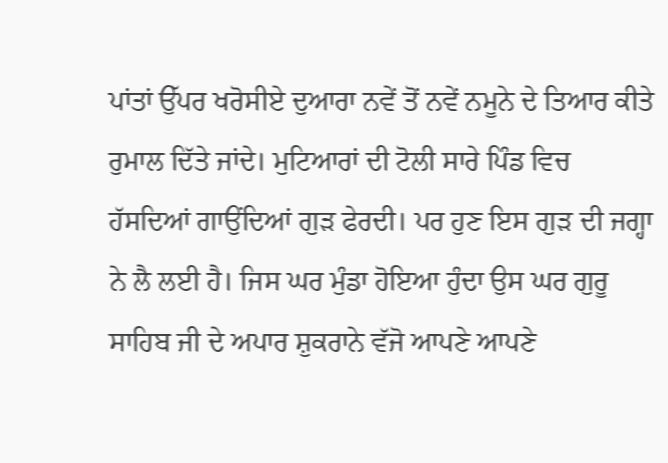ਪਾਂਤਾਂ ਉੱਪਰ ਖਰੋਸੀਏ ਦੁਆਰਾ ਨਵੇਂ ਤੋਂ ਨਵੇਂ ਨਮੂਨੇ ਦੇ ਤਿਆਰ ਕੀਤੇ ਰੁਮਾਲ ਦਿੱਤੇ ਜਾਂਦੇ। ਮੁਟਿਆਰਾਂ ਦੀ ਟੋਲੀ ਸਾਰੇ ਪਿੰਡ ਵਿਚ ਹੱਸਦਿਆਂ ਗਾਉਂਦਿਆਂ ਗੁੜ ਫੇਰਦੀ। ਪਰ ਹੁਣ ਇਸ ਗੁੜ ਦੀ ਜਗ੍ਹਾ ਨੇ ਲੈ ਲਈ ਹੈ। ਜਿਸ ਘਰ ਮੁੰਡਾ ਹੋਇਆ ਹੁੰਦਾ ਉਸ ਘਰ ਗੁਰੂ ਸਾਹਿਬ ਜੀ ਦੇ ਅਪਾਰ ਸ਼ੁਕਰਾਨੇ ਵੱਜੋ ਆਪਣੇ ਆਪਣੇ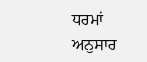ਧਰਮਾਂ ਅਨੁਸਾਰ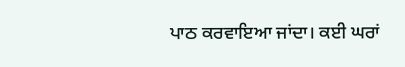ਪਾਠ ਕਰਵਾਇਆ ਜਾਂਦਾ। ਕਈ ਘਰਾਂ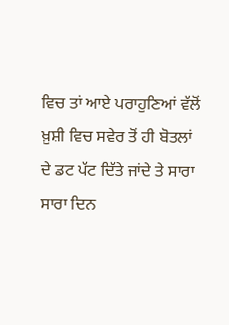ਵਿਚ ਤਾਂ ਆਏ ਪਰਾਹੁਣਿਆਂ ਵੱਲੋਂ ਖ਼ੁਸ਼ੀ ਵਿਚ ਸਵੇਰ ਤੋਂ ਹੀ ਬੋਤਲਾਂ ਦੇ ਡਟ ਪੱਟ ਦਿੱਤੇ ਜਾਂਦੇ ਤੇ ਸਾਰਾ ਸਾਰਾ ਦਿਨ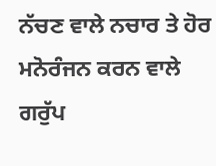ਨੱਚਣ ਵਾਲੇ ਨਚਾਰ ਤੇ ਹੋਰ ਮਨੋਰੰਜਨ ਕਰਨ ਵਾਲੇ ਗਰੁੱਪ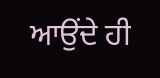ਆਉਂਦੇ ਹੀ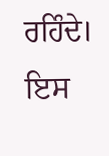ਰਹਿੰਦੇ। ਇਸ